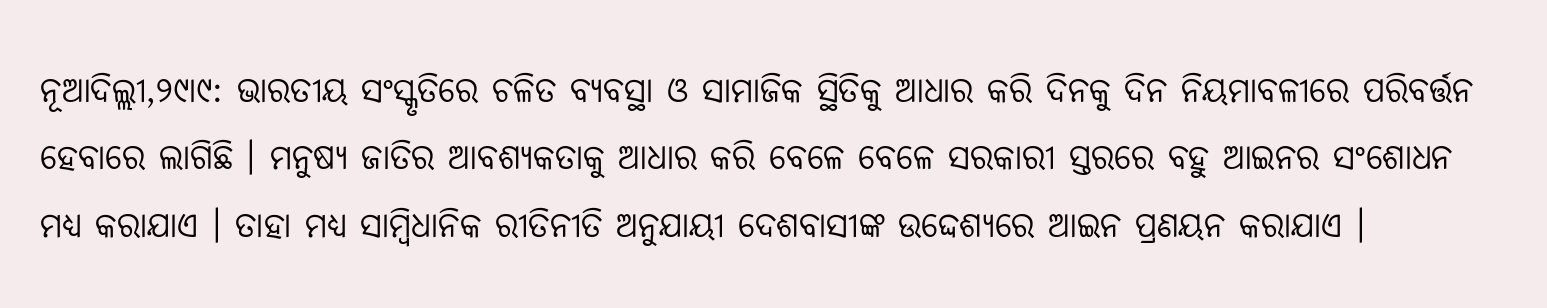ନୂଆଦିଲ୍ଲୀ,୨୯ା୯: ଭାରତୀୟ ସଂସ୍କୃତିରେ ଚଳିତ ବ୍ୟବସ୍ଥା ଓ ସାମାଜିକ ସ୍ଥିତିକୁ ଆଧାର କରି ଦିନକୁ ଦିନ ନିୟମାବଳୀରେ ପରିବର୍ତ୍ତନ ହେବାରେ ଲାଗିଛି । ମନୁଷ୍ୟ ଜାତିର ଆବଶ୍ୟକତାକୁ ଆଧାର କରି ବେଳେ ବେଳେ ସରକାରୀ ସ୍ତରରେ ବହୁ ଆଇନର ସଂଶୋଧନ ମଧ୍ୟ କରାଯାଏ । ତାହା ମଧ୍ୟ ସାମ୍ବିଧାନିକ ରୀତିନୀତି ଅନୁଯାୟୀ ଦେଶବାସୀଙ୍କ ଉଦ୍ଦେଶ୍ୟରେ ଆଇନ ପ୍ରଣୟନ କରାଯାଏ ।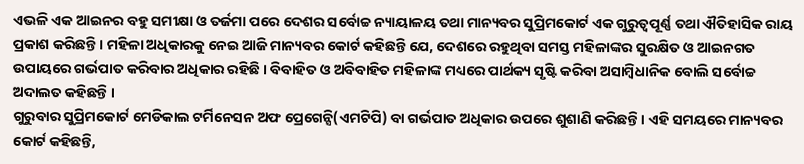ଏଭଳି ଏକ ଆଇନର ବହୁ ସମୀକ୍ଷା ଓ ତର୍ଜମା ପରେ ଦେଶର ସର୍ବୋଚ୍ଚ ନ୍ୟାୟାଳୟ ତଥା ମାନ୍ୟବର ସୁପ୍ରିମକୋର୍ଟ ଏକ ଗୁରୁତ୍ୱପୂର୍ଣ୍ଣ ତଥା ଐତିହାସିକ ରାୟ ପ୍ରକାଶ କରିଛନ୍ତି । ମହିଳା ଅଧିକାରକୁ ନେଇ ଆଜି ମାନ୍ୟବର କୋର୍ଟ କହିଛନ୍ତି ଯେ, ଦେଶରେ ରହୁଥିବା ସମସ୍ତ ମହିଳାଙ୍କର ସୁରକ୍ଷିତ ଓ ଆଇନଗତ ଉପାୟରେ ଗର୍ଭପାତ କରିବାର ଅଧିକାର ରହିଛି । ବିବାହିତ ଓ ଅବିବାହିତ ମହିଳାଙ୍କ ମଧ୍ୟରେ ପାର୍ଥକ୍ୟ ସୃଷ୍ଟି କରିବା ଅସାମ୍ବିଧାନିକ ବୋଲି ସର୍ବୋଚ୍ଚ ଅଦାଲତ କହିଛନ୍ତି ।
ଗୁରୁବାର ସୁପ୍ରିମକୋର୍ଟ ମେଡିକାଲ ଟର୍ମିନେସନ ଅଫ ପ୍ରେଗେନ୍ସି(ଏମଟିପି) ବା ଗର୍ଭପାତ ଅଧିକାର ଉପରେ ଶୁଶାଣି କରିଛନ୍ତି । ଏହି ସମୟରେ ମାନ୍ୟବର କୋର୍ଟ କହିଛନ୍ତି,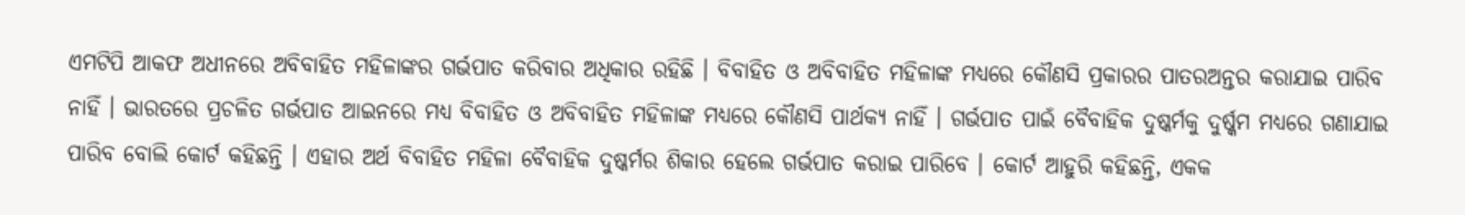ଏମଟିପି ଆକଫ ଅଧୀନରେ ଅବିବାହିତ ମହିଳାଙ୍କର ଗର୍ଭପାତ କରିବାର ଅଧିକାର ରହିଛି । ବିବାହିତ ଓ ଅବିବାହିତ ମହିଳାଙ୍କ ମଧ୍ୟରେ କୌଣସି ପ୍ରକାରର ପାତରଅନ୍ତର କରାଯାଇ ପାରିବ ନାହିଁ । ଭାରତରେ ପ୍ରଚଳିତ ଗର୍ଭପାତ ଆଇନରେ ମଧ୍ୟ ବିବାହିତ ଓ ଅବିବାହିତ ମହିଳାଙ୍କ ମଧ୍ୟରେ କୌଣସି ପାର୍ଥକ୍ୟ ନାହିଁ । ଗର୍ଭପାତ ପାଇଁ ବୈବାହିକ ଦୁଷ୍କର୍ମକୁ ଦୁର୍ଷ୍କମ ମଧ୍ୟରେ ଗଣାଯାଇ ପାରିବ ବୋଲି କୋର୍ଟ କହିଛନ୍ତି । ଏହାର ଅର୍ଥ ବିବାହିତ ମହିଳା ବୈବାହିକ ଦୁଷ୍କର୍ମର ଶିକାର ହେଲେ ଗର୍ଭପାତ କରାଇ ପାରିବେ । କୋର୍ଟ ଆହୁରି କହିଛନ୍ତି, ଏକକ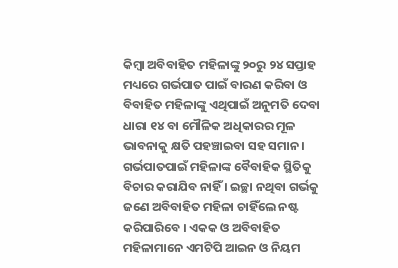କିମ୍ବା ଅବିବାହିତ ମହିଳାଙ୍କୁ ୨୦ରୁ ୨୪ ସପ୍ତାହ ମଧ୍ୟରେ ଗର୍ଭପାତ ପାଇଁ ବାରଣ କରିବା ଓ ବିବାହିତ ମହିଳାଙ୍କୁ ଏଥିପାଇଁ ଅନୁମତି ଦେବା ଧାରା ୧୪ ବା ମୌଳିକ ଅଧିକାରର ମୂଳ ଭାବନାକୁ କ୍ଷତି ପହଞ୍ଚାଇବା ସହ ସମାନ । ଗର୍ଭପାତପାଇଁ ମହିଳାଙ୍କ ବୈବାହିକ ସ୍ଥିତିକୁ ବିଚାର କରାଯିବ ନାହିଁ । ଇଚ୍ଛା ନଥିବା ଗର୍ଭକୁ ଜଣେ ଅବିବାହିତ ମହିଳା ଚାହିଁଲେ ନଷ୍ଟ କରିପାରିବେ । ଏକକ ଓ ଅବିବାହିତ ମହିଳାମାନେ ଏମଟିପି ଆଇନ ଓ ନିୟମ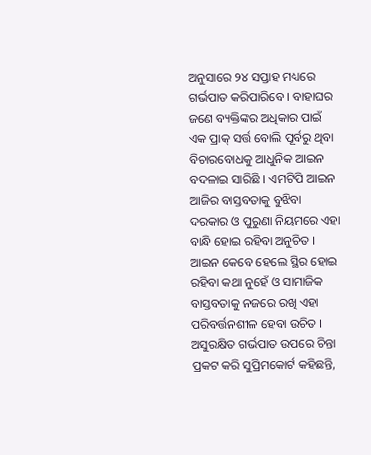ଅନୁସାରେ ୨୪ ସପ୍ତାହ ମଧ୍ୟରେ ଗର୍ଭପାତ କରିପାରିବେ । ବାହାଘର ଜଣେ ବ୍ୟକ୍ତିଙ୍କର ଅଧିକାର ପାଇଁ ଏକ ପ୍ରାକ୍ ସର୍ତ୍ତ ବୋଲି ପୂର୍ବରୁ ଥିବା ବିଚାରବୋଧକୁ ଆଧୁନିକ ଆଇନ ବଦଳାଇ ସାରିଛି । ଏମଟିପି ଆଇନ ଆଜିର ବାସ୍ତବତାକୁ ବୁଝିବା ଦରକାର ଓ ପୁରୁଣା ନିୟମରେ ଏହା ବାନ୍ଧି ହୋଇ ରହିବା ଅନୁଚିତ । ଆଇନ କେବେ ହେଲେ ସ୍ଥିର ହୋଇ ରହିବା କଥା ନୁହେଁ ଓ ସାମାଜିକ ବାସ୍ତବତାକୁ ନଜରେ ରଖି ଏହା ପରିବର୍ତ୍ତନଶୀଳ ହେବା ଉଚିତ । ଅସୁରକ୍ଷିତ ଗର୍ଭପାତ ଉପରେ ଚିନ୍ତା ପ୍ରକଟ କରି ସୁପ୍ରିମକୋର୍ଟ କହିଛନ୍ତି,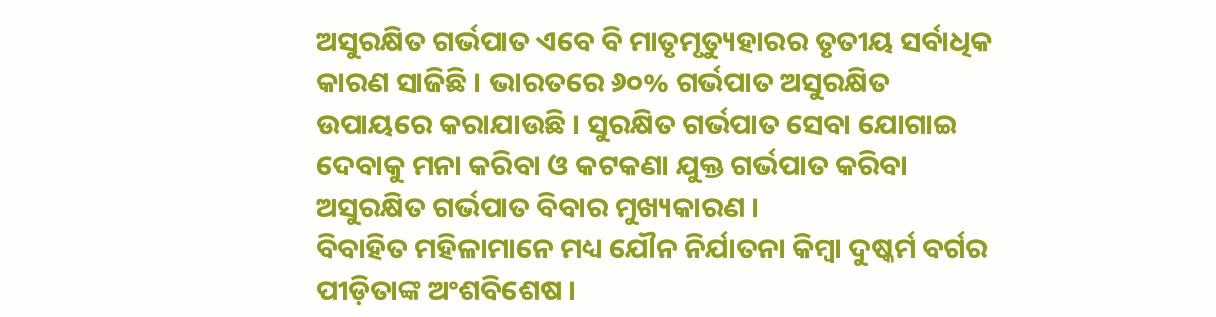ଅସୁରକ୍ଷିତ ଗର୍ଭପାତ ଏବେ ବି ମାତୃମୃତ୍ୟୁହାରର ତୃତୀୟ ସର୍ବାଧିକ କାରଣ ସାଜିଛି । ଭାରତରେ ୬୦% ଗର୍ଭପାତ ଅସୁରକ୍ଷିତ ଉପାୟରେ କରାଯାଉଛି । ସୁରକ୍ଷିତ ଗର୍ଭପାତ ସେବା ଯୋଗାଇ ଦେବାକୁ ମନା କରିବା ଓ କଟକଣା ଯୁକ୍ତ ଗର୍ଭପାତ କରିବା ଅସୁରକ୍ଷିତ ଗର୍ଭପାତ ବିବାର ମୁଖ୍ୟକାରଣ ।
ବିବାହିତ ମହିଳାମାନେ ମଧ୍ୟ ଯୌନ ନିର୍ଯାତନା କିମ୍ବା ଦୁଷ୍କର୍ମ ବର୍ଗର ପୀଡ଼ିତାଙ୍କ ଅଂଶବିଶେଷ ।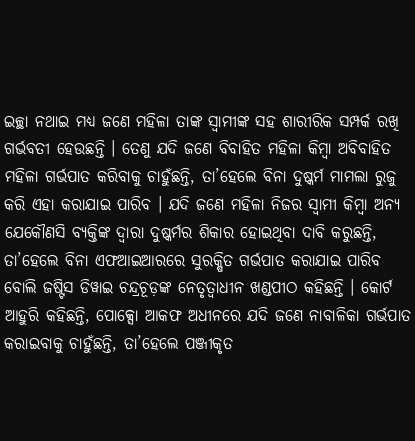ଇଚ୍ଛା ନଥାଇ ମଧ୍ୟ ଜଣେ ମହିଳା ତାଙ୍କ ସ୍ୱାମୀଙ୍କ ସହ ଶାରୀରିକ ସମ୍ପର୍କ ରଖି ଗର୍ଭବତୀ ହେଉଛନ୍ତି । ତେଣୁ ଯଦି ଜଣେ ବିବାହିତ ମହିଳା କିମ୍ବା ଅବିବାହିତ ମହିଳା ଗର୍ଭପାତ କରିବାକୁ ଚାହୁଁଛନ୍ତି, ତା’ହେଲେ ବିନା ଦୁଷ୍କର୍ମ ମାମଲା ରୁଜୁ କରି ଏହା କରାଯାଇ ପାରିବ । ଯଦି ଜଣେ ମହିଳା ନିଜର ସ୍ୱାମୀ କିମ୍ବା ଅନ୍ୟ ଯେକୌଣସି ବ୍ୟକ୍ତିଙ୍କ ଦ୍ୱାରା ଦୁଷ୍କର୍ମର ଶିକାର ହୋଇଥିବା ଦାବି କରୁଛନ୍ତି, ତା’ହେଲେ ବିନା ଏଫଆଇଆରରେ ସୁରକ୍ଷିତ ଗର୍ଭପାତ କରାଯାଇ ପାରିବ ବୋଲି ଜଷ୍ଟିସ ଡିୱାଇ ଚନ୍ଦ୍ରଚୂଡ଼ଙ୍କ ନେତୃତ୍ୱାଧୀନ ଖଣ୍ଡପୀଠ କହିଛନ୍ତି । କୋର୍ଟ ଆହୁରି କହିଛନ୍ତି, ପୋକ୍ସୋ ଆକଫ ଅଧୀନରେ ଯଦି ଜଣେ ନାବାଳିକା ଗର୍ଭପାତ କରାଇବାକୁ ଚାହୁଁଛନ୍ତି, ତା’ହେଲେ ପଞ୍ଜୀକୃତ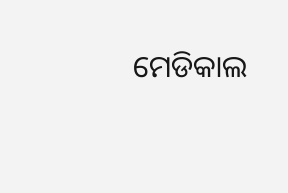ମେଡିକାଲ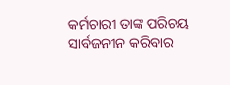କର୍ମଚାରୀ ତାଙ୍କ ପରିଚୟ ସାର୍ବଜନୀନ କରିବାର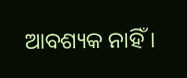ଆବଶ୍ୟକ ନାହିଁ ।